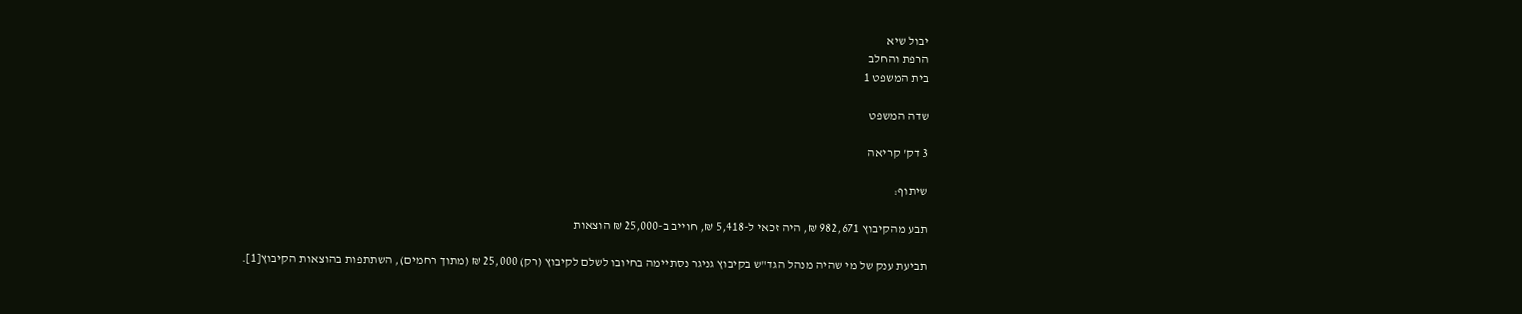יבול שיא
הרפת והחלב
בית המשפט 1

שדה המשפט

3 דק' קריאה

שיתוף:

תבע מהקיבוץ 982,671 ₪, היה זכאי ל-5,418 ₪, חוייב ב-25,000 ₪ הוצאות

תביעת ענק של מי שהיה מנהל הגד"ש בקיבוץ גניגר נסתיימה בחיובו לשלם לקיבוץ (רק) 25,000 ₪ (מתוך רחמים), השתתפות בהוצאות הקיבוץ[1].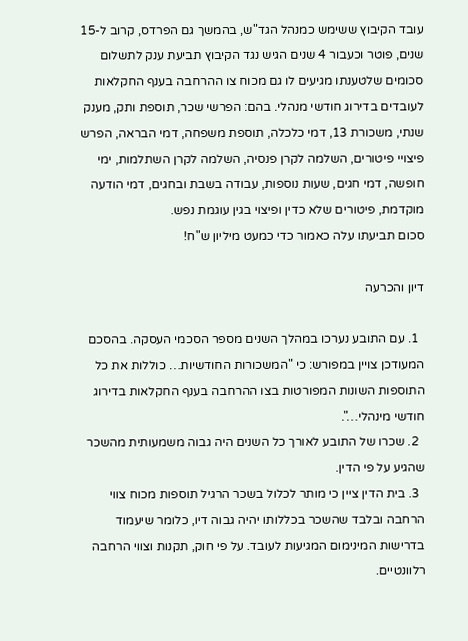עובד הקיבוץ ששימש כמנהל הגד"ש, בהמשך גם הפרדס, קרוב ל-15 שנים, פוטר וכעבור 4 שנים הגיש נגד הקיבוץ תביעת ענק לתשלום סכומים שלטענתו מגיעים לו גם מכוח צו ההרחבה בענף החקלאות לעובדים בדירוג חודשי מנהלי. בהם: הפרשי שכר, תוספת ותק, מענק שנתי, משכורת 13, דמי כלכלה, תוספת משפחה, דמי הבראה, הפרש פיצויי פיטורים, השלמה לקרן פנסיה, השלמה לקרן השתלמות, ימי חופשה, דמי חגים, שעות נוספות, עבודה בשבת ובחגים, דמי הודעה מוקדמת, פיטורים שלא כדין ופיצוי בגין עוגמת נפש.
סכום תביעתו עלה כאמור כדי כמעט מיליון ש"ח!

דיון והכרעה

  1. עם התובע נערכו במהלך השנים מספר הסכמי העסקה. בהסכם המעודכן צויין במפורש: כי "המשכורות החודשיות… כוללות את כל התוספות השונות המפורטות בצו ההרחבה בענף החקלאות בדירוג חודשי מינהלי…".
  2. שכרו של התובע לאורך כל השנים היה גבוה משמעותית מהשכר שהגיע על פי הדין.
  3. בית הדין ציין כי מותר לכלול בשכר הרגיל תוספות מכוח צווי הרחבה ובלבד שהשכר בכללותו יהיה גבוה דיו, כלומר שיעמוד בדרישות המינימום המגיעות לעובד. על פי חוק, תקנות וצווי הרחבה רלוונטיים.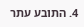4. התובע עתר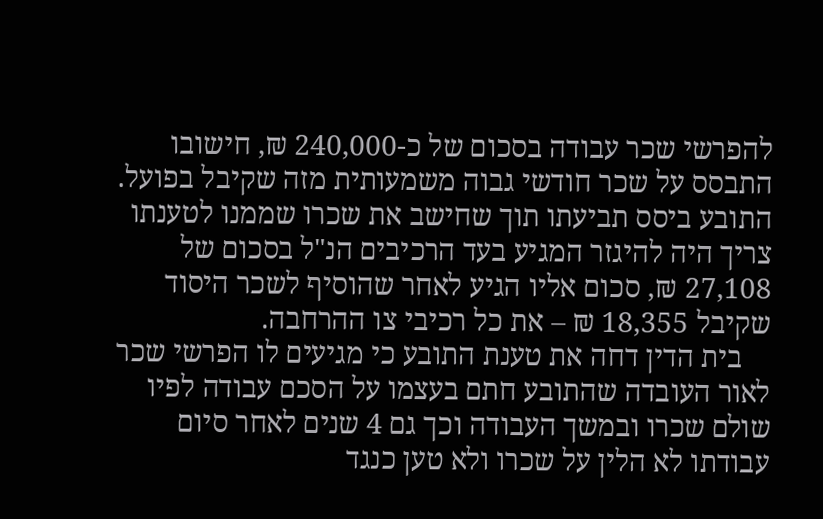להפרשי שכר עבודה בסכום של כ-240,000 ₪, חישובו התבסס על שכר חודשי גבוה משמעותית מזה שקיבל בפועל. התובע ביסס תביעתו תוך שחישב את שכרו שממנו לטענתו צריך היה להיגזר המגיע בעד הרכיבים הנ"ל בסכום של 27,108 ₪, סכום אליו הגיע לאחר שהוסיף לשכר היסוד שקיבל 18,355 ₪ – את כל רכיבי צו ההרחבה.
    בית הדין דחה את טענת התובע כי מגיעים לו הפרשי שכר לאור העובדה שהתובע חתם בעצמו על הסכם עבודה לפיו שולם שכרו ובמשך העבודה וכך גם 4 שנים לאחר סיום עבודתו לא הלין על שכרו ולא טען כנגד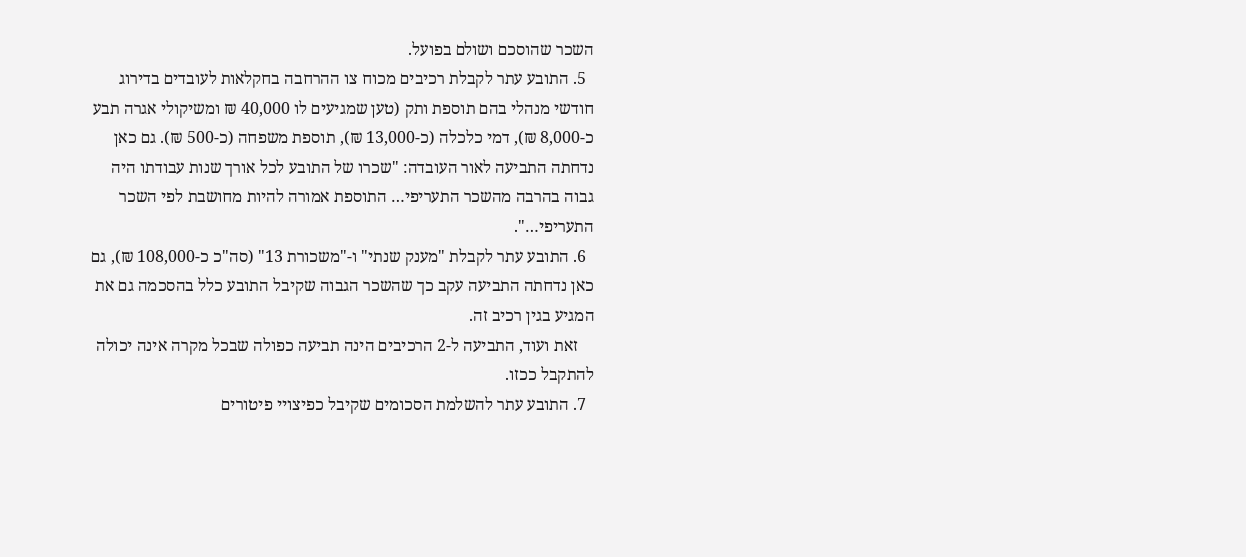השכר שהוסכם ושולם בפועל.
  5. התובע עתר לקבלת רכיבים מכוח צו ההרחבה בחקלאות לעובדים בדירוג חודשי מנהלי בהם תוספת ותק (טען שמגיעים לו 40,000 ₪ ומשיקולי אגרה תבע כ-8,000 ₪), דמי כלכלה (כ-13,000 ₪), תוספת משפחה (כ-500 ₪). גם כאן נדחתה התביעה לאור העובדה: "שכרו של התובע לכל אורך שנות עבודתו היה גבוה בהרבה מהשכר התעריפי… התוספת אמורה להיות מחושבת לפי השכר התעריפי…".
  6. התובע עתר לקבלת "מענק שנתי" ו-"משכורת 13" (סה"כ כ-108,000 ₪), גם כאן נדחתה התביעה עקב כך שהשכר הגבוה שקיבל התובע כלל בהסכמה גם את המגיע בגין רכיב זה.
    זאת ועוד, התביעה ל-2 הרכיבים הינה תביעה כפולה שבכל מקרה אינה יכולה להתקבל ככזו.
  7. התובע עתר להשלמת הסכומים שקיבל כפיצויי פיטורים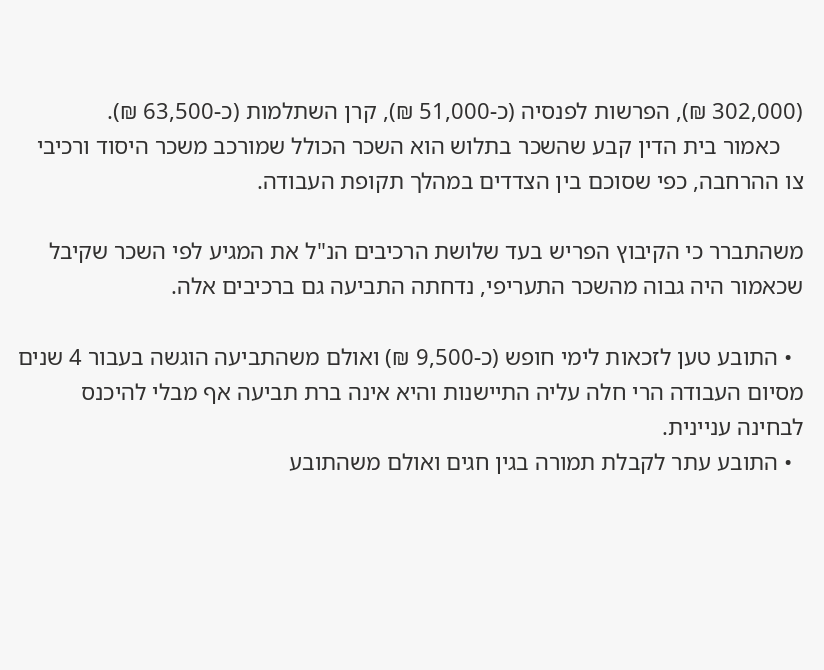(302,000 ₪), הפרשות לפנסיה (כ-51,000 ₪), קרן השתלמות (כ-63,500 ₪).
    כאמור בית הדין קבע שהשכר בתלוש הוא השכר הכולל שמורכב משכר היסוד ורכיבי צו ההרחבה, כפי שסוכם בין הצדדים במהלך תקופת העבודה.

משהתברר כי הקיבוץ הפריש בעד שלושת הרכיבים הנ"ל את המגיע לפי השכר שקיבל שכאמור היה גבוה מהשכר התעריפי, נדחתה התביעה גם ברכיבים אלה.

  • התובע טען לזכאות לימי חופש (כ-9,500 ₪) ואולם משהתביעה הוגשה בעבור 4 שנים מסיום העבודה הרי חלה עליה התיישנות והיא אינה ברת תביעה אף מבלי להיכנס לבחינה עניינית.
  • התובע עתר לקבלת תמורה בגין חגים ואולם משהתובע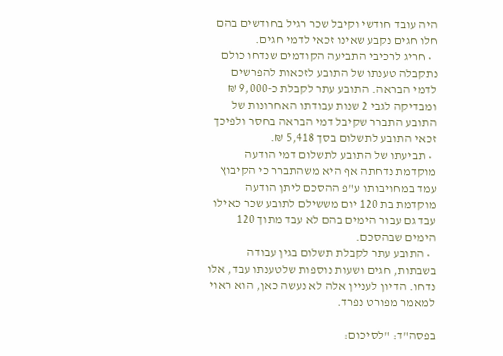היה עובד חודשי וקיבל שכר רגיל בחודשים בהם חלו חגים נקבע שאינו זכאי לדמי חגים.
  • חריג לרכיבי התביעה הקודמים שנדחו כולם נתקבלה טענתו של התובע לזכאות להפרשים לדמי הבראה. התובע עתר לקבלת כ-9,000 ₪ ומבדיקה לגבי 2 שנות עבודתו האחרונות של התובע התברר שקיבל דמי הבראה בחסר ולפיכך זכאי התובע לתשלום בסך 5,418 ₪.
  • תביעתו של התובע לתשלום דמי הודעה מוקדמת נדחתה אף היא משהתברר כי הקיבוץ עמד במחויבותו ע"פ ההסכם ליתן הודעה מוקדמת בת 120 יום מששילם לתובע שכר כאילו עבד גם עבור הימים בהם לא עבד מתוך 120 הימים שבהסכם.
  • התובע עתר לקבלת תשלום בגין עבודה בשבתות, חגים ושעות נוספות שלטענתו עבד, אלו נדחו. הדיון לעניין אלה לא נעשה כאן, הוא ראוי למאמר מפורט נפרד.

בפסה"ד: "לסיכום: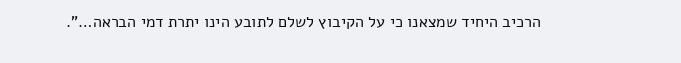הרכיב היחיד שמצאנו כי על הקיבוץ לשלם לתובע הינו יתרת דמי הבראה…".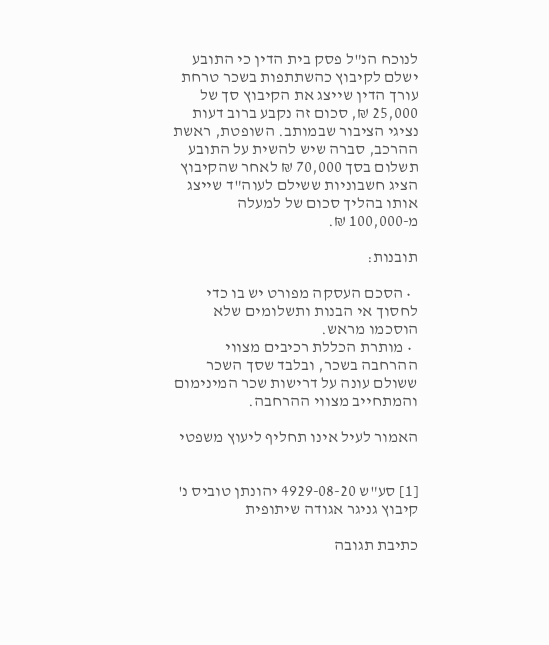לנוכח הנ"ל פסק בית הדין כי התובע ישלם לקיבוץ כהשתתפות בשכר טרחת עורך הדין שייצג את הקיבוץ סך של 25,000 ₪, סכום זה נקבע ברוב דעות נציגי הציבור שבמותב. השופטת, ראשת ההרכב, סברה שיש להשית על התובע תשלום בסך 70,000 ₪ לאחר שהקיבוץ הציג חשבוניות ששילם לעוה"ד שייצג אותו בהליך סכום של למעלה מ-100,000 ₪.

תובנות:

  • הסכם העסקה מפורט יש בו כדי לחסוך אי הבנות ותשלומים שלא הוסכמו מראש.
  • מותרת הכללת רכיבים מצווי ההרחבה בשכר, ובלבד שסך השכר ששולם עונה על דרישות שכר המינימום והמתחייב מצווי ההרחבה.

האמור לעיל אינו תחליף ליעוץ משפטי


[1] סע"ש 4929-08-20 יהונתן טוביס נ' קיבוץ גניגר אגודה שיתופית

כתיבת תגובה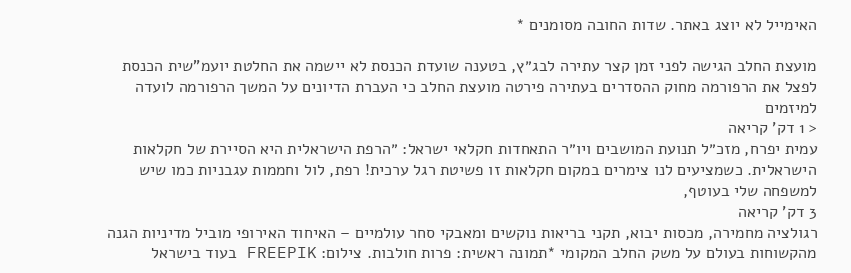האימייל לא יוצג באתר. שדות החובה מסומנים *

מועצת החלב הגישה לפני זמן קצר עתירה לבג״ץ, בטענה שועדת הכנסת לא יישמה את החלטת יועמ"שית הכנסת לפצל את הרפורמה מחוק ההסדרים בעתירה פירטה מועצת החלב כי העברת הדיונים על המשך הרפורמה לועדה למיזמים
< 1 דק' קריאה
עמית יפרח, מזכ״ל תנועת המושבים ויו״ר התאחדות חקלאי ישראל: ״הרפת הישראלית היא הסיירת של חקלאות הישראלית. כשמציעים לנו צימרים במקום חקלאות זו פשיטת רגל ערכית! רפת, לול וחממות עגבניות כמו שיש למשפחה שלי בעוטף,
3 דק' קריאה
רגולציה מחמירה, מכסות יבוא, תקני בריאות נוקשים ומאבקי סחר עולמיים – האיחוד האירופי מוביל מדיניות הגנה מהקשוחות בעולם על משק החלב המקומי *תמונה ראשית: פרות חולבות. צילום: FREEPIK בעוד בישראל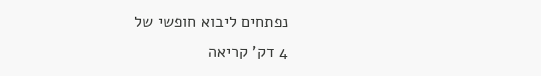נפתחים ליבוא חופשי של
4 דק' קריאה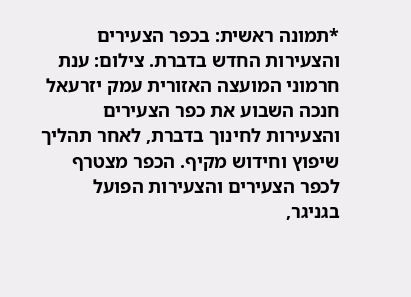*תמונה ראשית: בכפר הצעירים והצעירות החדש בדברת. צילום: ענת חרמוני המועצה האזורית עמק יזרעאל חנכה השבוע את כפר הצעירים והצעירות לחינוך בדברת, לאחר תהליך שיפוץ וחידוש מקיף. הכפר מצטרף לכפר הצעירים והצעירות הפועל בגניגר,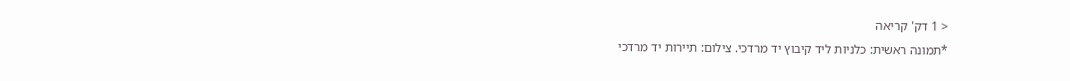< 1 דק' קריאה
*תמונה ראשית: כלניות ליד קיבוץ יד מרדכי. צילום: תיירות יד מרדכי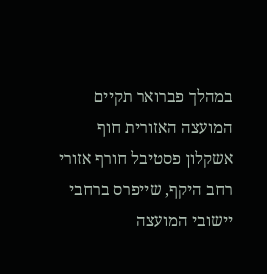במהלך פברואר תקיים המועצה האזורית חוף אשקלון פסטיבל חורף אזורי רחב היקף, שייפרס ברחבי יישובי המועצה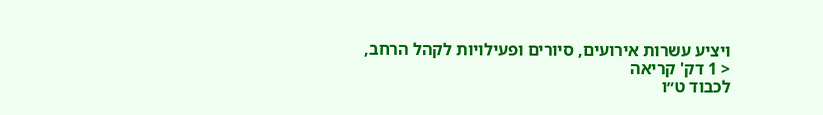ויציע עשרות אירועים, סיורים ופעילויות לקהל הרחב,
< 1 דק' קריאה
לכבוד ט״ו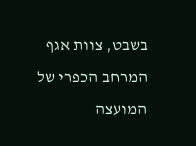בשבט, צוות אגף המרחב הכפרי של המועצה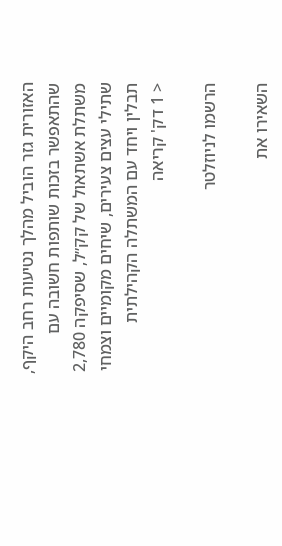האזורית גזר הוביל מהלך נטיעות רחב היקף, שהתאפשר בזכות שותפות חשובה עם משתלת אשתאול של קק״ל, שסיפקה 2,780 שתילי עצים צעירים, שיחים מקומיים וצמחי תבלין ויחד עם המשתלה הקהילתית
< 1 דק' קריאה

הרשמו לניוזלטר

השאירו את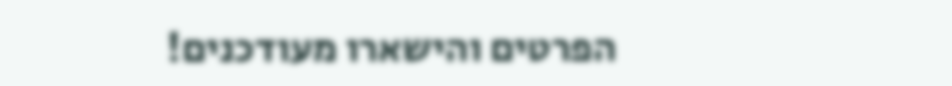הפרטים והישארו מעודכנים!